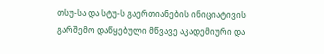თსუ-სა და სტუ-ს გაერთიანების ინიციატივის გარშემო დაწყებული მწვავე აკადემიური და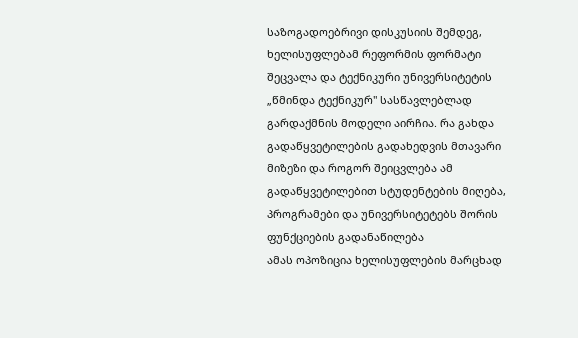საზოგადოებრივი დისკუსიის შემდეგ, ხელისუფლებამ რეფორმის ფორმატი შეცვალა და ტექნიკური უნივერსიტეტის „წმინდა ტექნიკურ" სასწავლებლად გარდაქმნის მოდელი აირჩია. რა გახდა გადაწყვეტილების გადახედვის მთავარი მიზეზი და როგორ შეიცვლება ამ გადაწყვეტილებით სტუდენტების მიღება, პროგრამები და უნივერსიტეტებს შორის ფუნქციების გადანაწილება
ამას ოპოზიცია ხელისუფლების მარცხად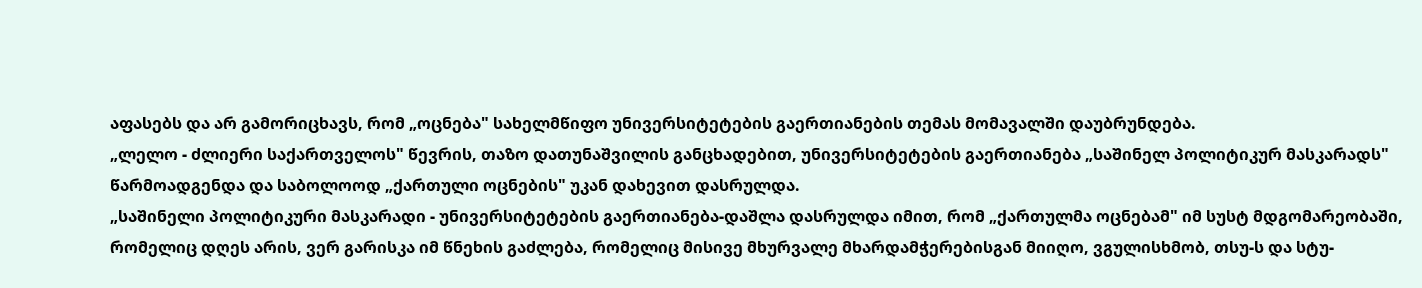აფასებს და არ გამორიცხავს, რომ „ოცნება" სახელმწიფო უნივერსიტეტების გაერთიანების თემას მომავალში დაუბრუნდება.
„ლელო - ძლიერი საქართველოს" წევრის, თაზო დათუნაშვილის განცხადებით, უნივერსიტეტების გაერთიანება „საშინელ პოლიტიკურ მასკარადს" წარმოადგენდა და საბოლოოდ „ქართული ოცნების" უკან დახევით დასრულდა.
„საშინელი პოლიტიკური მასკარადი - უნივერსიტეტების გაერთიანება-დაშლა დასრულდა იმით, რომ „ქართულმა ოცნებამ" იმ სუსტ მდგომარეობაში, რომელიც დღეს არის, ვერ გარისკა იმ წნეხის გაძლება, რომელიც მისივე მხურვალე მხარდამჭერებისგან მიიღო, ვგულისხმობ, თსუ-ს და სტუ-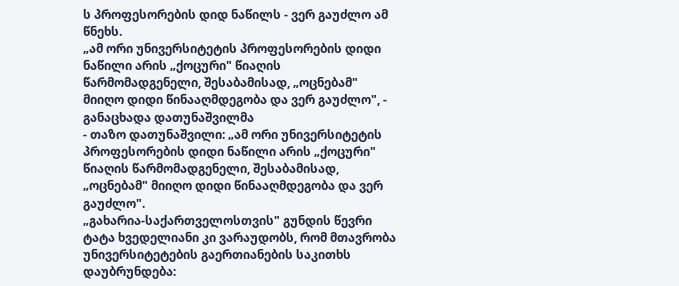ს პროფესორების დიდ ნაწილს - ვერ გაუძლო ამ წნეხს.
„ამ ორი უნივერსიტეტის პროფესორების დიდი ნაწილი არის „ქოცური" წიაღის წარმომადგენელი, შესაბამისად, „ოცნებამ" მიიღო დიდი წინააღმდეგობა და ვერ გაუძლო", - განაცხადა დათუნაშვილმა
- თაზო დათუნაშვილი: „ამ ორი უნივერსიტეტის პროფესორების დიდი ნაწილი არის „ქოცური" წიაღის წარმომადგენელი, შესაბამისად, „ოცნებამ" მიიღო დიდი წინააღმდეგობა და ვერ გაუძლო".
„გახარია-საქართველოსთვის" გუნდის წევრი ტატა ხვედელიანი კი ვარაუდობს, რომ მთავრობა უნივერსიტეტების გაერთიანების საკითხს დაუბრუნდება: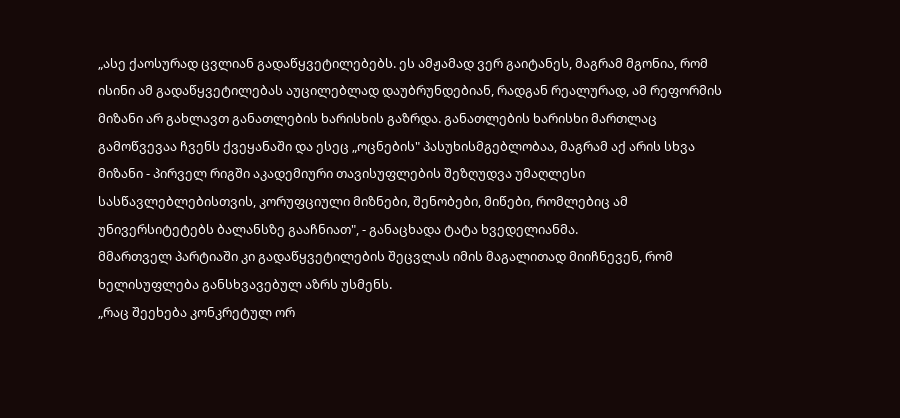„ასე ქაოსურად ცვლიან გადაწყვეტილებებს. ეს ამჟამად ვერ გაიტანეს, მაგრამ მგონია, რომ ისინი ამ გადაწყვეტილებას აუცილებლად დაუბრუნდებიან, რადგან რეალურად, ამ რეფორმის მიზანი არ გახლავთ განათლების ხარისხის გაზრდა. განათლების ხარისხი მართლაც გამოწვევაა ჩვენს ქვეყანაში და ესეც „ოცნების" პასუხისმგებლობაა, მაგრამ აქ არის სხვა მიზანი - პირველ რიგში აკადემიური თავისუფლების შეზღუდვა უმაღლესი სასწავლებლებისთვის, კორუფციული მიზნები, შენობები, მიწები, რომლებიც ამ უნივერსიტეტებს ბალანსზე გააჩნიათ", - განაცხადა ტატა ხვედელიანმა.
მმართველ პარტიაში კი გადაწყვეტილების შეცვლას იმის მაგალითად მიიჩნევენ, რომ ხელისუფლება განსხვავებულ აზრს უსმენს.
„რაც შეეხება კონკრეტულ ორ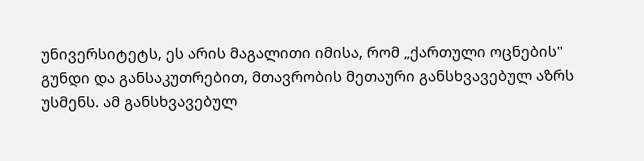უნივერსიტეტს, ეს არის მაგალითი იმისა, რომ „ქართული ოცნების" გუნდი და განსაკუთრებით, მთავრობის მეთაური განსხვავებულ აზრს უსმენს. ამ განსხვავებულ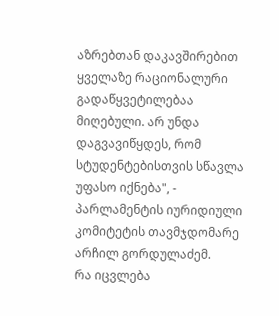აზრებთან დაკავშირებით ყველაზე რაციონალური გადაწყვეტილებაა მიღებული. არ უნდა დაგვავიწყდეს, რომ სტუდენტებისთვის სწავლა უფასო იქნება", - პარლამენტის იურიდიული კომიტეტის თავმჯდომარე არჩილ გორდულაძემ.
რა იცვლება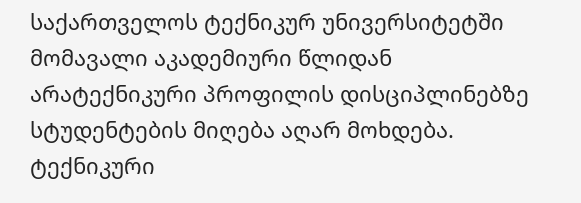საქართველოს ტექნიკურ უნივერსიტეტში მომავალი აკადემიური წლიდან არატექნიკური პროფილის დისციპლინებზე სტუდენტების მიღება აღარ მოხდება. ტექნიკური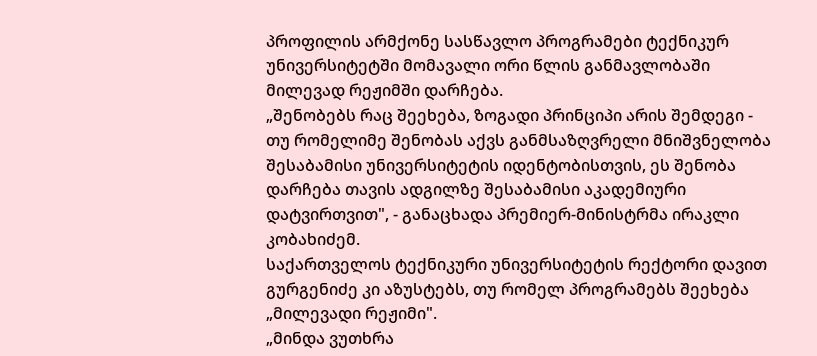პროფილის არმქონე სასწავლო პროგრამები ტექნიკურ უნივერსიტეტში მომავალი ორი წლის განმავლობაში მილევად რეჟიმში დარჩება.
„შენობებს რაც შეეხება, ზოგადი პრინციპი არის შემდეგი - თუ რომელიმე შენობას აქვს განმსაზღვრელი მნიშვნელობა შესაბამისი უნივერსიტეტის იდენტობისთვის, ეს შენობა დარჩება თავის ადგილზე შესაბამისი აკადემიური დატვირთვით", - განაცხადა პრემიერ-მინისტრმა ირაკლი კობახიძემ.
საქართველოს ტექნიკური უნივერსიტეტის რექტორი დავით გურგენიძე კი აზუსტებს, თუ რომელ პროგრამებს შეეხება „მილევადი რეჟიმი".
„მინდა ვუთხრა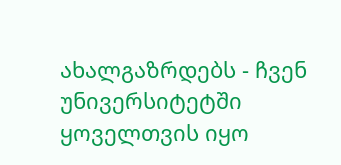ახალგაზრდებს - ჩვენ უნივერსიტეტში ყოველთვის იყო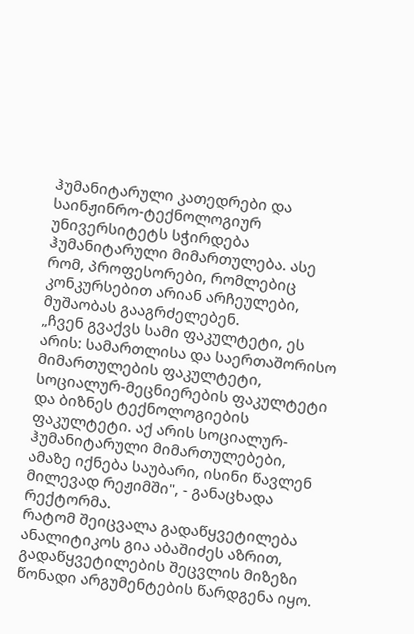ჰუმანიტარული კათედრები და საინჟინრო-ტექნოლოგიურ უნივერსიტეტს სჭირდება ჰუმანიტარული მიმართულება. ასე რომ, პროფესორები, რომლებიც კონკურსებით არიან არჩეულები, მუშაობას გააგრძელებენ.
„ჩვენ გვაქვს სამი ფაკულტეტი, ეს არის: სამართლისა და საერთაშორისო მიმართულების ფაკულტეტი, სოციალურ-მეცნიერების ფაკულტეტი და ბიზნეს ტექნოლოგიების ფაკულტეტი. აქ არის სოციალურ-ჰუმანიტარული მიმართულებები, ამაზე იქნება საუბარი, ისინი წავლენ მილევად რეჟიმში", - განაცხადა რექტორმა.
რატომ შეიცვალა გადაწყვეტილება
ანალიტიკოს გია აბაშიძეს აზრით, გადაწყვეტილების შეცვლის მიზეზი წონადი არგუმენტების წარდგენა იყო.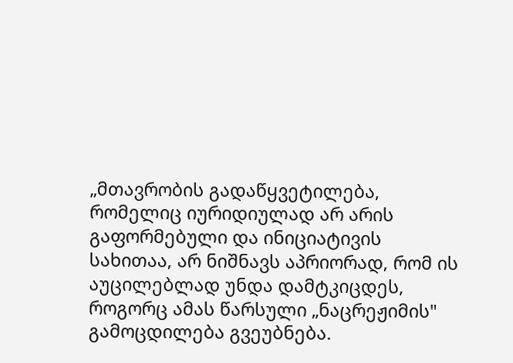„მთავრობის გადაწყვეტილება, რომელიც იურიდიულად არ არის გაფორმებული და ინიციატივის სახითაა, არ ნიშნავს აპრიორად, რომ ის აუცილებლად უნდა დამტკიცდეს, როგორც ამას წარსული „ნაცრეჟიმის" გამოცდილება გვეუბნება.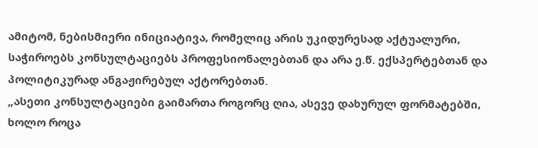ამიტომ, ნებისმიერი ინიციატივა, რომელიც არის უკიდურესად აქტუალური, საჭიროებს კონსულტაციებს პროფესიონალებთან და არა ე.წ. ექსპერტებთან და პოლიტიკურად ანგაჟირებულ აქტორებთან.
„ასეთი კონსულტაციები გაიმართა როგორც ღია, ასევე დახურულ ფორმატებში, ხოლო როცა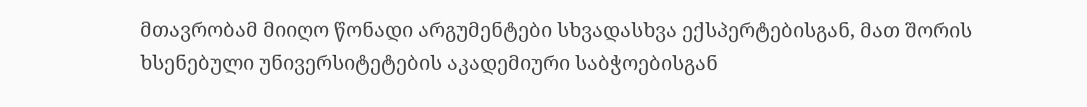მთავრობამ მიიღო წონადი არგუმენტები სხვადასხვა ექსპერტებისგან, მათ შორის ხსენებული უნივერსიტეტების აკადემიური საბჭოებისგან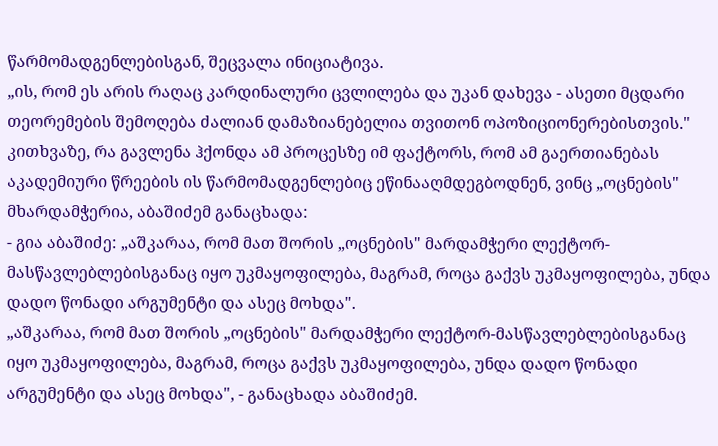წარმომადგენლებისგან, შეცვალა ინიციატივა.
„ის, რომ ეს არის რაღაც კარდინალური ცვლილება და უკან დახევა - ასეთი მცდარი თეორემების შემოღება ძალიან დამაზიანებელია თვითონ ოპოზიციონერებისთვის."
კითხვაზე, რა გავლენა ჰქონდა ამ პროცესზე იმ ფაქტორს, რომ ამ გაერთიანებას აკადემიური წრეების ის წარმომადგენლებიც ეწინააღმდეგბოდნენ, ვინც „ოცნების" მხარდამჭერია, აბაშიძემ განაცხადა:
- გია აბაშიძე: „აშკარაა, რომ მათ შორის „ოცნების" მარდამჭერი ლექტორ-მასწავლებლებისგანაც იყო უკმაყოფილება, მაგრამ, როცა გაქვს უკმაყოფილება, უნდა დადო წონადი არგუმენტი და ასეც მოხდა".
„აშკარაა, რომ მათ შორის „ოცნების" მარდამჭერი ლექტორ-მასწავლებლებისგანაც იყო უკმაყოფილება, მაგრამ, როცა გაქვს უკმაყოფილება, უნდა დადო წონადი არგუმენტი და ასეც მოხდა", - განაცხადა აბაშიძემ.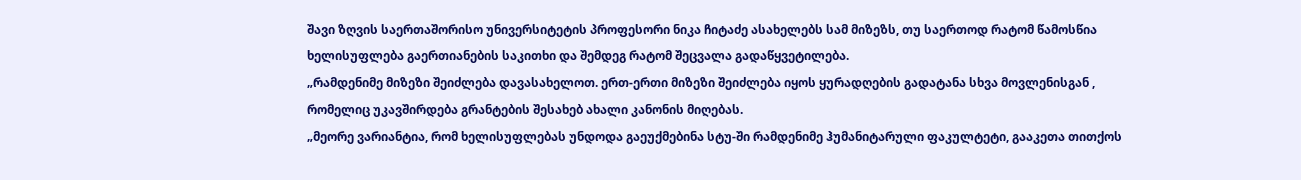შავი ზღვის საერთაშორისო უნივერსიტეტის პროფესორი ნიკა ჩიტაძე ასახელებს სამ მიზეზს, თუ საერთოდ რატომ წამოსწია ხელისუფლება გაერთიანების საკითხი და შემდეგ რატომ შეცვალა გადაწყვეტილება.
„რამდენიმე მიზეზი შეიძლება დავასახელოთ. ერთ-ერთი მიზეზი შეიძლება იყოს ყურადღების გადატანა სხვა მოვლენისგან , რომელიც უკავშირდება გრანტების შესახებ ახალი კანონის მიღებას.
„მეორე ვარიანტია, რომ ხელისუფლებას უნდოდა გაეუქმებინა სტუ-ში რამდენიმე ჰუმანიტარული ფაკულტეტი, გააკეთა თითქოს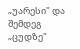„უარესი" და შემდეგ „ცუდზე"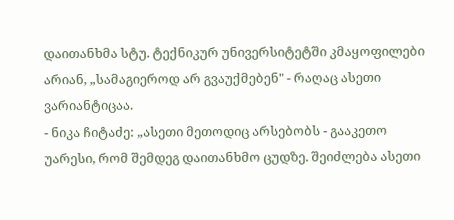დაითანხმა სტუ. ტექნიკურ უნივერსიტეტში კმაყოფილები არიან, „სამაგიეროდ არ გვაუქმებენ" - რაღაც ასეთი ვარიანტიცაა.
- ნიკა ჩიტაძე: „ასეთი მეთოდიც არსებობს - გააკეთო უარესი, რომ შემდეგ დაითანხმო ცუდზე. შეიძლება ასეთი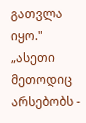გათვლა იყო."
„ასეთი მეთოდიც არსებობს -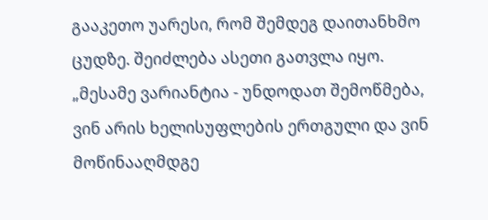გააკეთო უარესი, რომ შემდეგ დაითანხმო ცუდზე. შეიძლება ასეთი გათვლა იყო.
„მესამე ვარიანტია - უნდოდათ შემოწმება, ვინ არის ხელისუფლების ერთგული და ვინ მოწინააღმდგე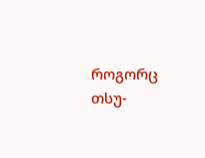როგორც თსუ-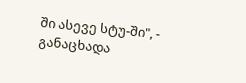ში ასევე სტუ-ში", - განაცხადა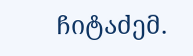ჩიტაძემ.